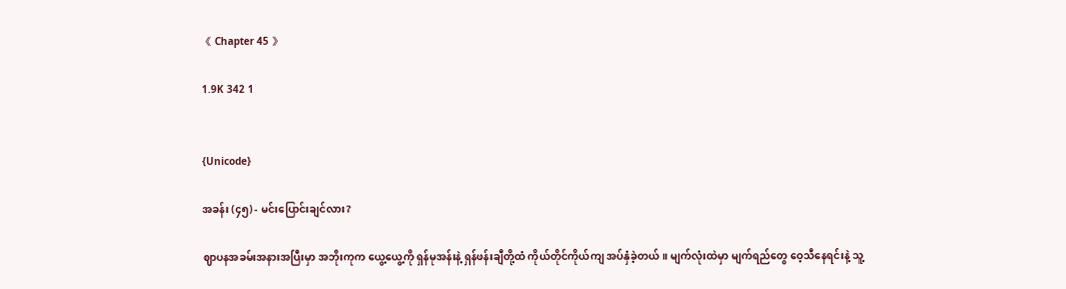《 Chapter 45 》

1.9K 342 1


{Unicode}

အခန်း (၄၅) - မင်းပြောင်းချင်လား?

ဈာပနအခမ်းအနားအပြီးမှာ အဘိုးကုက ယွေ့ယွေ့ကို ရှန်မုအန်းနဲ့ ရှန်ဖန်းချီတို့ထံ ကိုယ်တိုင်ကိုယ်ကျ အပ်နှံခဲ့တယ်။ မျက်လုံးထဲမှာ မျက်ရည်တွေ ဝေ့သီနေရင်းနဲ့ သူ့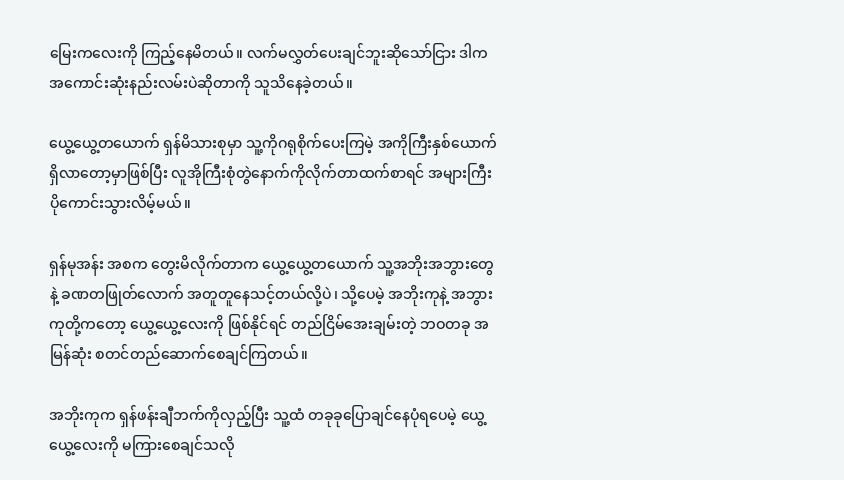မြေးကလေးကို ကြည့်နေမိတယ်။ လက်မလွှတ်ပေးချင်ဘူးဆိုသော်ငြား ဒါက အကောင်းဆုံးနည်းလမ်းပဲဆိုတာကို သူသိနေခဲ့တယ်။

ယွေ့ယွေ့တယောက် ရှန်မိသားစုမှာ သူ့ကိုဂရုစိုက်ပေးကြမဲ့ အကိုကြီးနှစ်ယောက်ရှိလာတော့မှာဖြစ်ပြီး လူအိုကြီးစုံတွဲနောက်ကိုလိုက်တာထက်စာရင် အများကြီးပိုကောင်းသွားလိမ့်မယ်။

ရှန်မုအန်း အစက တွေးမိလိုက်တာက ယွေ့ယွေ့တယောက် သူ့အဘိုးအဘွားတွေနဲ့ ခဏတဖြုတ်လောက် အတူတူနေသင့်တယ်လို့ပဲ၊ သို့ပေမဲ့ အဘိုးကုနဲ့ အဘွားကုတို့ကတော့ ယွေ့ယွေ့လေးကို ဖြစ်နိုင်ရင် တည်ငြိမ်အေးချမ်းတဲ့ ဘဝတခု အမြန်ဆုံး စတင်တည်ဆောက်စေချင်ကြတယ်။

အဘိုးကုက ရှန်ဖန်းချီဘက်ကိုလှည့်ပြီး သူ့ထံ တခုခုပြောချင်နေပုံရပေမဲ့ ယွေ့ယွေ့လေးကို မကြားစေချင်သလို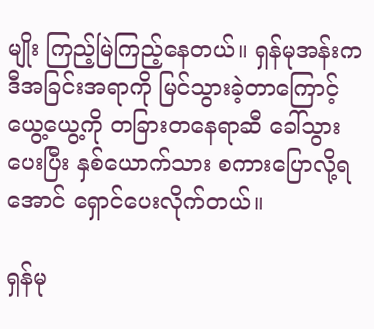မျိုး ကြည့်မြဲကြည့်နေတယ်။ ရှန်မုအန်းက ဒီအခြင်းအရာကို မြင်သွားခဲ့တာကြောင့် ယွေ့ယွေ့ကို တခြားတနေရာဆီ ခေါ်သွားပေးပြီး နှစ်ယောက်သား စကားပြောလို့ရအောင် ရှောင်ပေးလိုက်တယ်။

ရှန်မု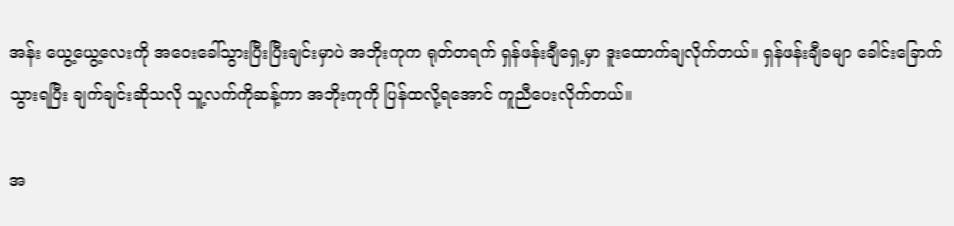အန်း ယွေ့ယွေ့လေးကို အဝေးခေါ်သွားပြီးပြီးချင်းမှာပဲ အဘိုးကုက ရုတ်တရက် ရှန်ဖန်းချီရှေ့မှာ ဒူးထောက်ချလိုက်တယ်။ ရှန်ဖန်းချီခမျာ ခေါင်းခြောက်သွားရပြီး ချက်ချင်းဆိုသလို သူ့လက်ကိုဆန့်ကာ အဘိုးကုကို ပြန်ထလို့ရအောင် ကူညီပေးလိုက်တယ်။

အ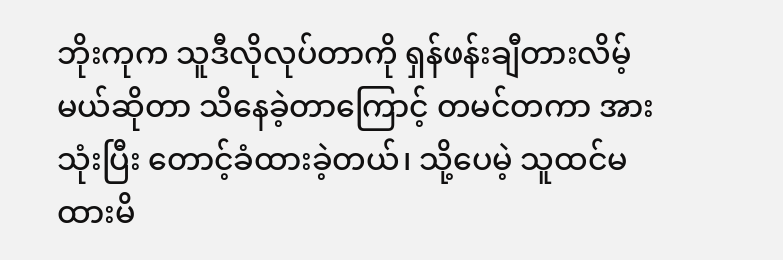ဘိုးကုက သူဒီလိုလုပ်တာကို ရှန်ဖန်းချီတားလိမ့်မယ်ဆိုတာ သိနေခဲ့တာကြောင့် တမင်တကာ အားသုံးပြီး တောင့်ခံထားခဲ့တယ်၊ သို့ပေမဲ့ သူထင်မထားမိ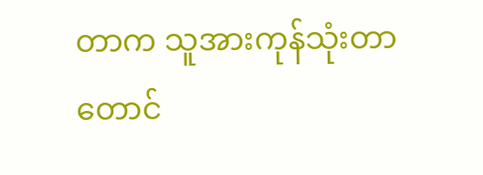တာက သူအားကုန်သုံးတာတောင်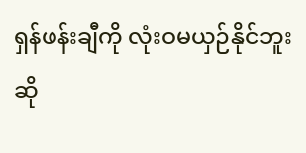ရှန်ဖန်းချီကို လုံးဝမယှဉ်နိုင်ဘူးဆို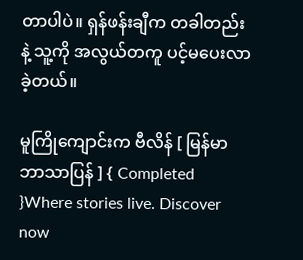တာပါပဲ။ ရှန်ဖန်းချီက တခါတည်းနဲ့ သူ့ကို အလွယ်တကူ ပင့်မပေးလာခဲ့တယ်။

မူကြိုကျောင်းက ဗီလိန် [ မြန်မာဘာသာပြန် ] { Completed }Where stories live. Discover now